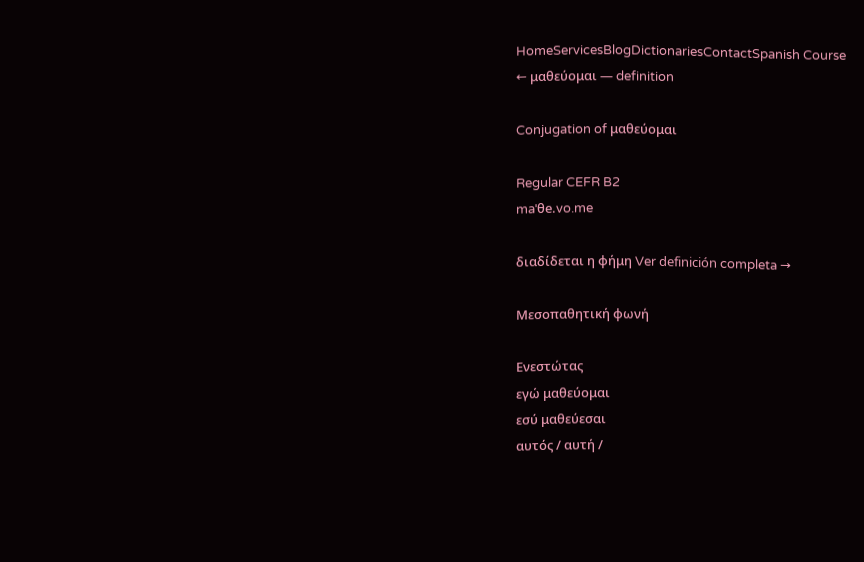HomeServicesBlogDictionariesContactSpanish Course
← μαθεύομαι — definition

Conjugation of μαθεύομαι

Regular CEFR B2
maˈθe.vo.me

διαδίδεται η φήμη Ver definición completa →

Μεσοπαθητική φωνή

Ενεστώτας
εγώ μαθεύομαι
εσύ μαθεύεσαι
αυτός / αυτή /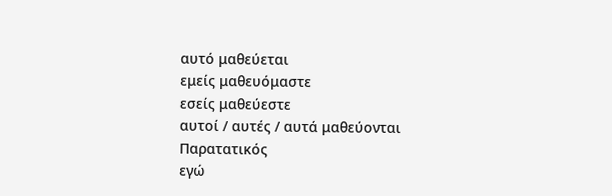αυτό μαθεύεται
εμείς μαθευόμαστε
εσείς μαθεύεστε
αυτοί / αυτές / αυτά μαθεύονται
Παρατατικός
εγώ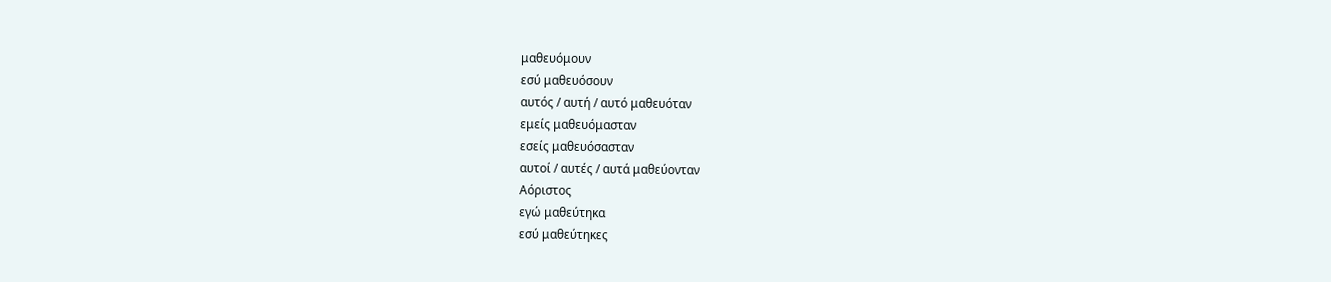μαθευόμουν
εσύ μαθευόσουν
αυτός / αυτή / αυτό μαθευόταν
εμείς μαθευόμασταν
εσείς μαθευόσασταν
αυτοί / αυτές / αυτά μαθεύονταν
Αόριστος
εγώ μαθεύτηκα
εσύ μαθεύτηκες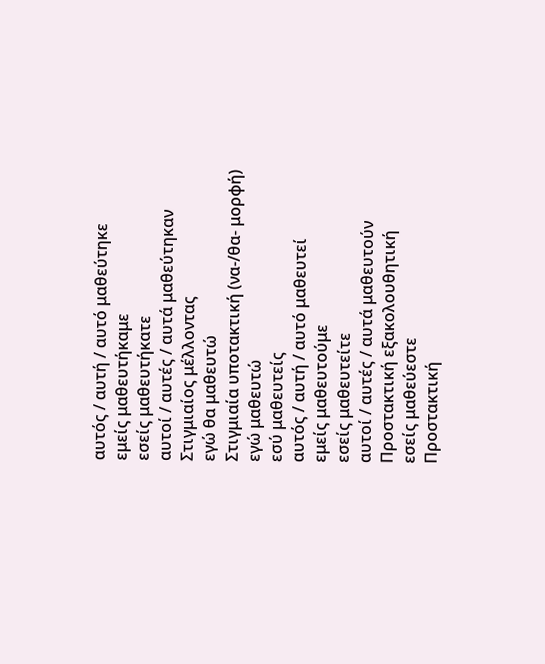αυτός / αυτή / αυτό μαθεύτηκε
εμείς μαθευτήκαμε
εσείς μαθευτήκατε
αυτοί / αυτές / αυτά μαθεύτηκαν
Στιγμιαίος μέλλοντας
εγώ θα μαθευτώ
Στιγμιαία υποτακτική (να-/θα- μορφή)
εγώ μαθευτώ
εσύ μαθευτείς
αυτός / αυτή / αυτό μαθευτεί
εμείς μαθευτούμε
εσείς μαθευτείτε
αυτοί / αυτές / αυτά μαθευτούν
Προστακτική εξακολουθητική
εσείς μαθεύεστε
Προστακτική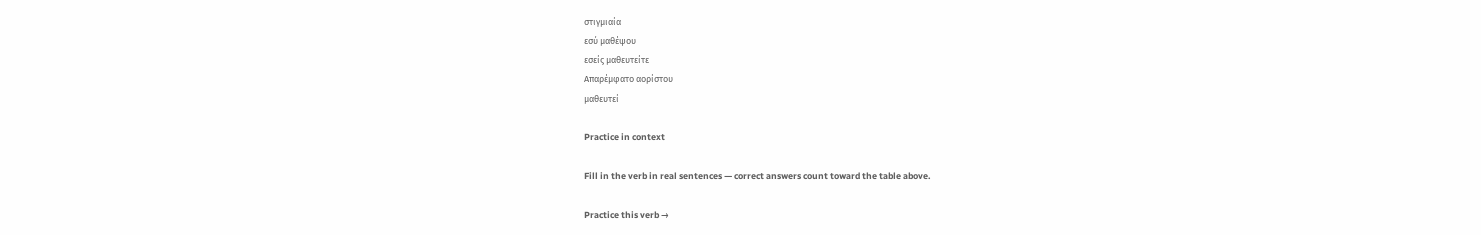στιγμιαία
εσύ μαθέψου
εσείς μαθευτείτε
Απαρέμφατο αορίστου
μαθευτεί

Practice in context

Fill in the verb in real sentences — correct answers count toward the table above.

Practice this verb →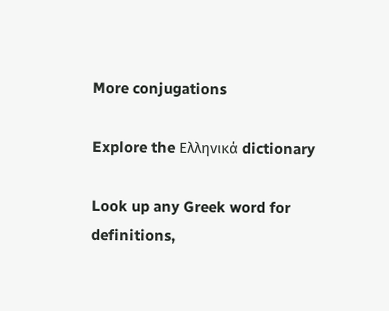More conjugations

Explore the Ελληνικά dictionary

Look up any Greek word for definitions,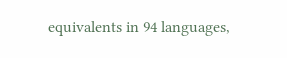equivalents in 94 languages,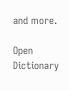and more.

Open Dictionary